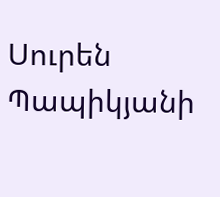Սուրեն Պապիկյանի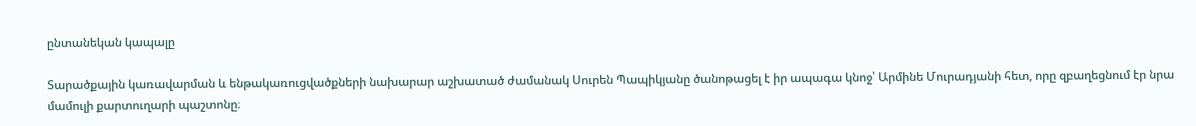ընտանեկան կապալը

Տարածքային կառավարման և ենթակառուցվածքների նախարար աշխատած ժամանակ Սուրեն Պապիկյանը ծանոթացել է իր ապագա կնոջ՝ Արմինե Մուրադյանի հետ, որը զբաղեցնում էր նրա մամուլի քարտուղարի պաշտոնը։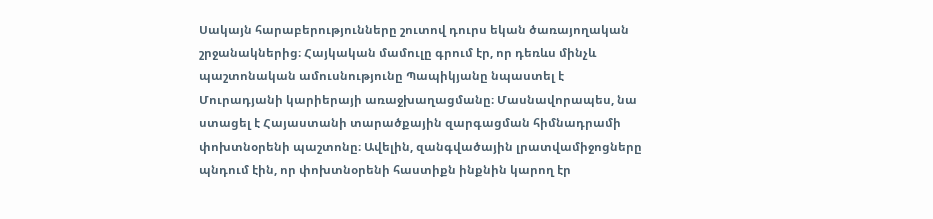Սակայն հարաբերությունները շուտով դուրս եկան ծառայողական շրջանակներից։ Հայկական մամուլը գրում էր, որ դեռևս մինչև պաշտոնական ամուսնությունը Պապիկյանը նպաստել է Մուրադյանի կարիերայի առաջխաղացմանը։ Մասնավորապես, նա ստացել է Հայաստանի տարածքային զարգացման հիմնադրամի փոխտնօրենի պաշտոնը։ Ավելին, զանգվածային լրատվամիջոցները պնդում էին, որ փոխտնօրենի հաստիքն ինքնին կարող էր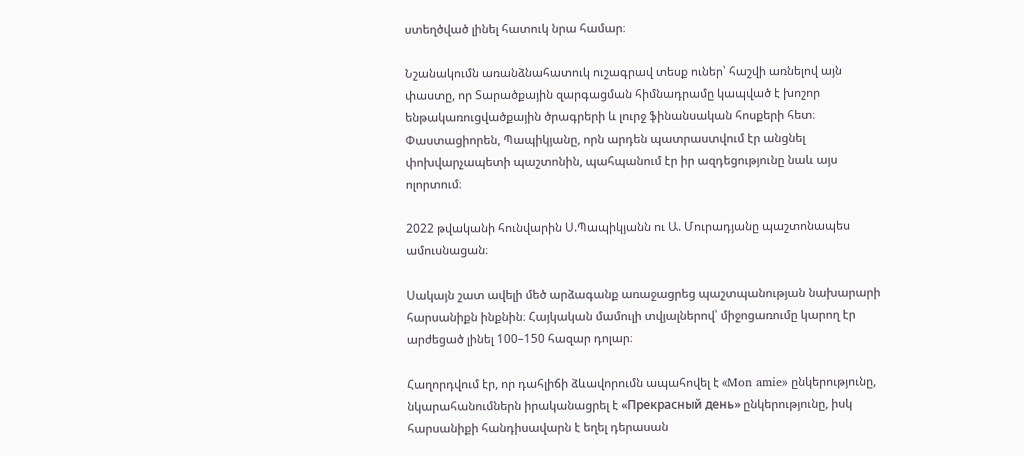ստեղծված լինել հատուկ նրա համար։

Նշանակումն առանձնահատուկ ուշագրավ տեսք ուներ՝ հաշվի առնելով այն փաստը, որ Տարածքային զարգացման հիմնադրամը կապված է խոշոր ենթակառուցվածքային ծրագրերի և լուրջ ֆինանսական հոսքերի հետ։ Փաստացիորեն, Պապիկյանը, որն արդեն պատրաստվում էր անցնել փոխվարչապետի պաշտոնին, պահպանում էր իր ազդեցությունը նաև այս ոլորտում։

2022 թվականի հունվարին Ս.Պապիկյանն ու Ա. Մուրադյանը պաշտոնապես ամուսնացան։

Սակայն շատ ավելի մեծ արձագանք առաջացրեց պաշտպանության նախարարի հարսանիքն ինքնին։ Հայկական մամուլի տվյալներով՝ միջոցառումը կարող էր արժեցած լինել 100–150 հազար դոլար։

Հաղորդվում էր, որ դահլիճի ձևավորումն ապահովել է «Mon amie» ընկերությունը, նկարահանումներն իրականացրել է «Прекрасный день» ընկերությունը, իսկ հարսանիքի հանդիսավարն է եղել դերասան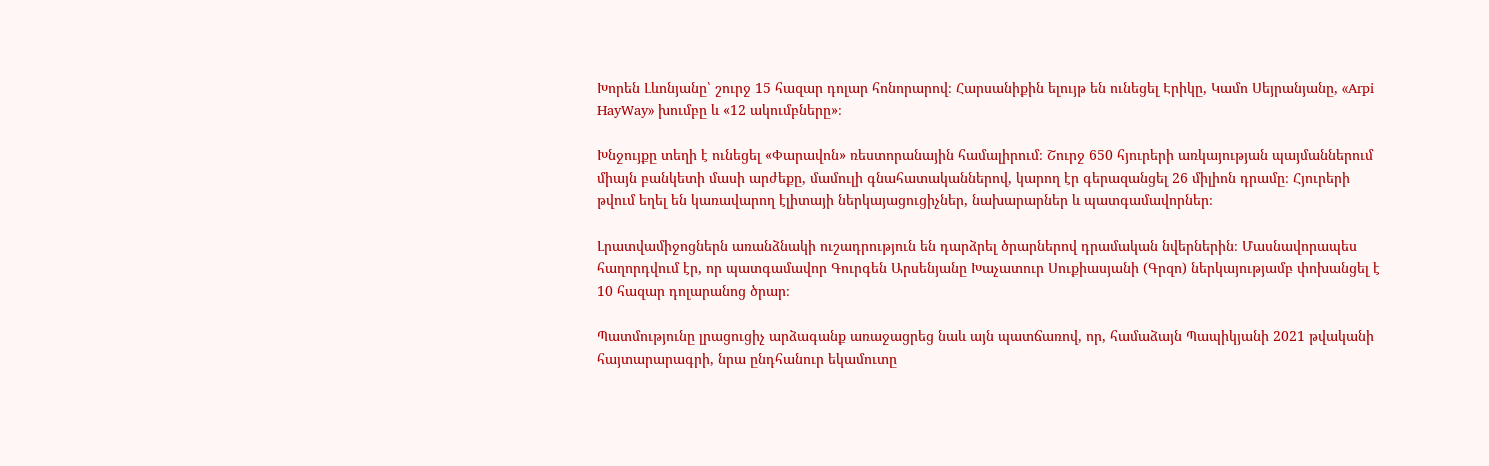Խորեն Լևոնյանը՝ շուրջ 15 հազար դոլար հոնորարով։ Հարսանիքին ելույթ են ունեցել Էրիկը, Կամո Սեյրանյանը, «Arpi HayWay» խումբը և «12 ակումբները»։

Խնջույքը տեղի է ունեցել «Փարավոն» ռեստորանային համալիրում։ Շուրջ 650 հյուրերի առկայության պայմաններում միայն բանկետի մասի արժեքը, մամուլի գնահատականներով, կարող էր գերազանցել 26 միլիոն դրամը։ Հյուրերի թվում եղել են կառավարող էլիտայի ներկայացուցիչներ, նախարարներ և պատգամավորներ։

Լրատվամիջոցներն առանձնակի ուշադրություն են դարձրել ծրարներով դրամական նվերներին։ Մասնավորապես հաղորդվում էր, որ պատգամավոր Գուրգեն Արսենյանը Խաչատուր Սուքիասյանի (Գրզո) ներկայությամբ փոխանցել է 10 հազար դոլարանոց ծրար։

Պատմությունը լրացուցիչ արձագանք առաջացրեց նաև այն պատճառով, որ, համաձայն Պապիկյանի 2021 թվականի հայտարարագրի, նրա ընդհանուր եկամուտը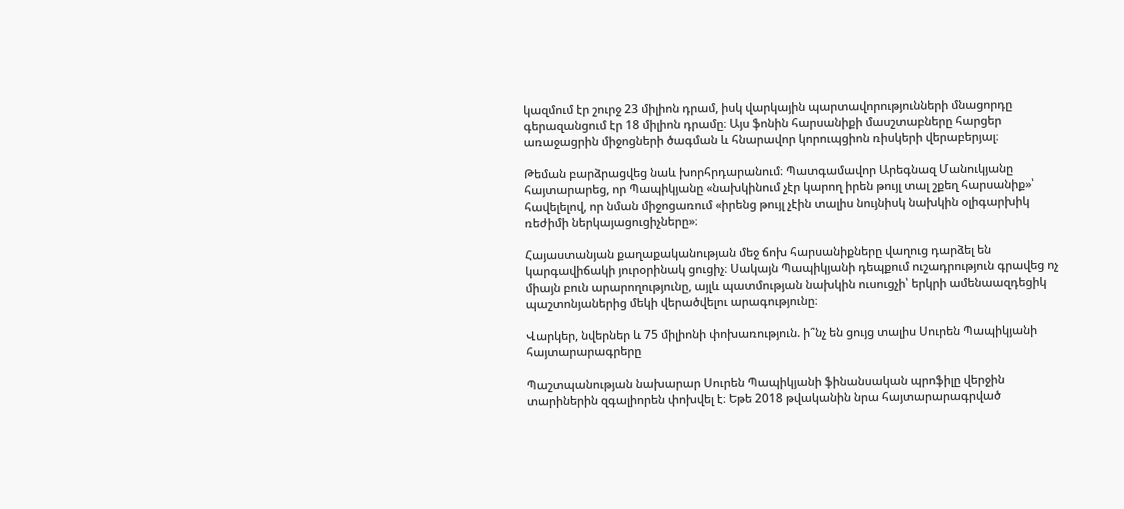կազմում էր շուրջ 23 միլիոն դրամ, իսկ վարկային պարտավորությունների մնացորդը գերազանցում էր 18 միլիոն դրամը։ Այս ֆոնին հարսանիքի մասշտաբները հարցեր առաջացրին միջոցների ծագման և հնարավոր կորուպցիոն ռիսկերի վերաբերյալ։

Թեման բարձրացվեց նաև խորհրդարանում։ Պատգամավոր Արեգնազ Մանուկյանը հայտարարեց, որ Պապիկյանը «նախկինում չէր կարող իրեն թույլ տալ շքեղ հարսանիք»՝ հավելելով, որ նման միջոցառում «իրենց թույլ չէին տալիս նույնիսկ նախկին օլիգարխիկ ռեժիմի ներկայացուցիչները»։

Հայաստանյան քաղաքականության մեջ ճոխ հարսանիքները վաղուց դարձել են կարգավիճակի յուրօրինակ ցուցիչ։ Սակայն Պապիկյանի դեպքում ուշադրություն գրավեց ոչ միայն բուն արարողությունը, այլև պատմության նախկին ուսուցչի՝ երկրի ամենաազդեցիկ պաշտոնյաներից մեկի վերածվելու արագությունը։

Վարկեր, նվերներ և 75 միլիոնի փոխառություն. ի՞նչ են ցույց տալիս Սուրեն Պապիկյանի հայտարարագրերը

Պաշտպանության նախարար Սուրեն Պապիկյանի ֆինանսական պրոֆիլը վերջին տարիներին զգալիորեն փոխվել է։ Եթե 2018 թվականին նրա հայտարարագրված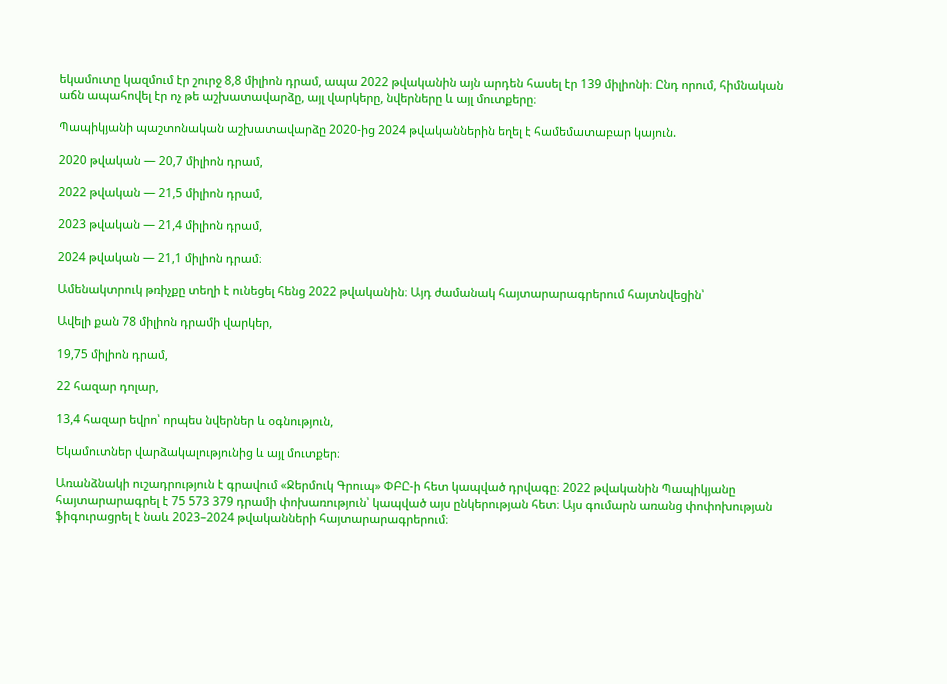եկամուտը կազմում էր շուրջ 8,8 միլիոն դրամ, ապա 2022 թվականին այն արդեն հասել էր 139 միլիոնի։ Ընդ որում, հիմնական աճն ապահովել էր ոչ թե աշխատավարձը, այլ վարկերը, նվերները և այլ մուտքերը։

Պապիկյանի պաշտոնական աշխատավարձը 2020-ից 2024 թվականներին եղել է համեմատաբար կայուն.

2020 թվական — 20,7 միլիոն դրամ,

2022 թվական — 21,5 միլիոն դրամ,

2023 թվական — 21,4 միլիոն դրամ,

2024 թվական — 21,1 միլիոն դրամ։

Ամենակտրուկ թռիչքը տեղի է ունեցել հենց 2022 թվականին։ Այդ ժամանակ հայտարարագրերում հայտնվեցին՝

Ավելի քան 78 միլիոն դրամի վարկեր,

19,75 միլիոն դրամ,

22 հազար դոլար,

13,4 հազար եվրո՝ որպես նվերներ և օգնություն,

Եկամուտներ վարձակալությունից և այլ մուտքեր։

Առանձնակի ուշադրություն է գրավում «Ջերմուկ Գրուպ» ՓԲԸ-ի հետ կապված դրվագը։ 2022 թվականին Պապիկյանը հայտարարագրել է 75 573 379 դրամի փոխառություն՝ կապված այս ընկերության հետ։ Այս գումարն առանց փոփոխության ֆիգուրացրել է նաև 2023–2024 թվականների հայտարարագրերում։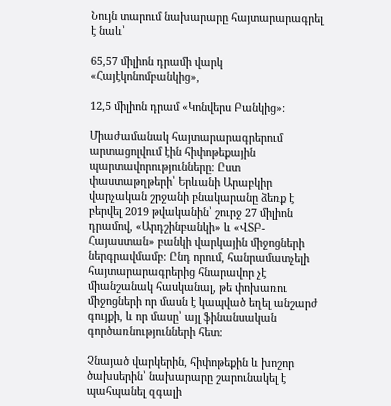Նույն տարում նախարարը հայտարարագրել է նաև՝

65,57 միլիոն դրամի վարկ «Հայէկոնոմբանկից»,

12,5 միլիոն դրամ «Կոնվերս Բանկից»։

Միաժամանակ հայտարարագրերում արտացոլվում էին հիփոթեքային պարտավորությունները։ Ըստ փաստաթղթերի՝ Երևանի Արաբկիր վարչական շրջանի բնակարանը ձեռք է բերվել 2019 թվականին՝ շուրջ 27 միլիոն դրամով, «Արդշինբանկի» և «ՎՏԲ-Հայաստան» բանկի վարկային միջոցների ներգրավմամբ։ Ընդ որում, հանրամատչելի հայտարարագրերից հնարավոր չէ միանշանակ հասկանալ, թե փոխառու միջոցների որ մասն է կապված եղել անշարժ գույքի, և որ մասը՝ այլ ֆինանսական գործառնությունների հետ։

Չնայած վարկերին, հիփոթեքին և խոշոր ծախսերին՝ նախարարը շարունակել է պահպանել զգալի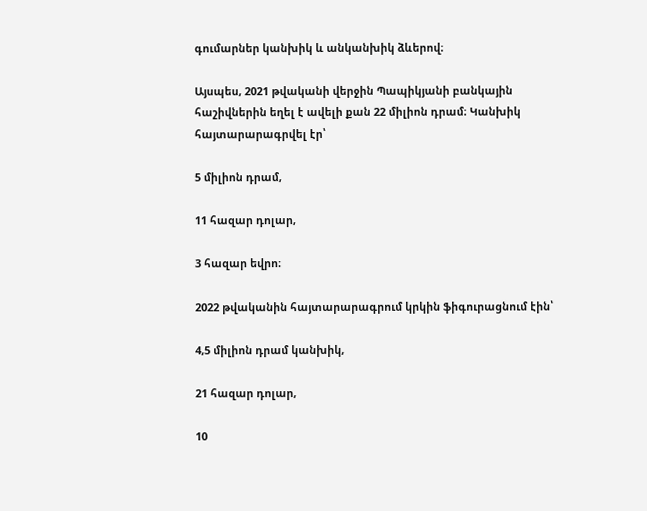գումարներ կանխիկ և անկանխիկ ձևերով։

Այսպես, 2021 թվականի վերջին Պապիկյանի բանկային հաշիվներին եղել է ավելի քան 22 միլիոն դրամ։ Կանխիկ հայտարարագրվել էր՝

5 միլիոն դրամ,

11 հազար դոլար,

3 հազար եվրո։

2022 թվականին հայտարարագրում կրկին ֆիգուրացնում էին՝

4,5 միլիոն դրամ կանխիկ,

21 հազար դոլար,

10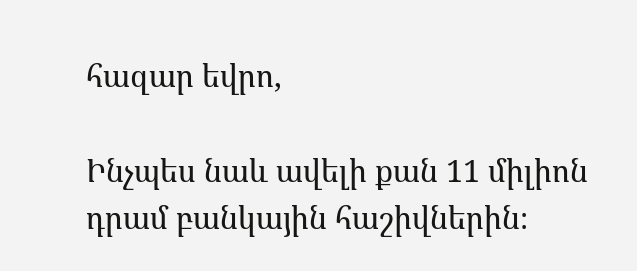հազար եվրո,

Ինչպես նաև ավելի քան 11 միլիոն դրամ բանկային հաշիվներին։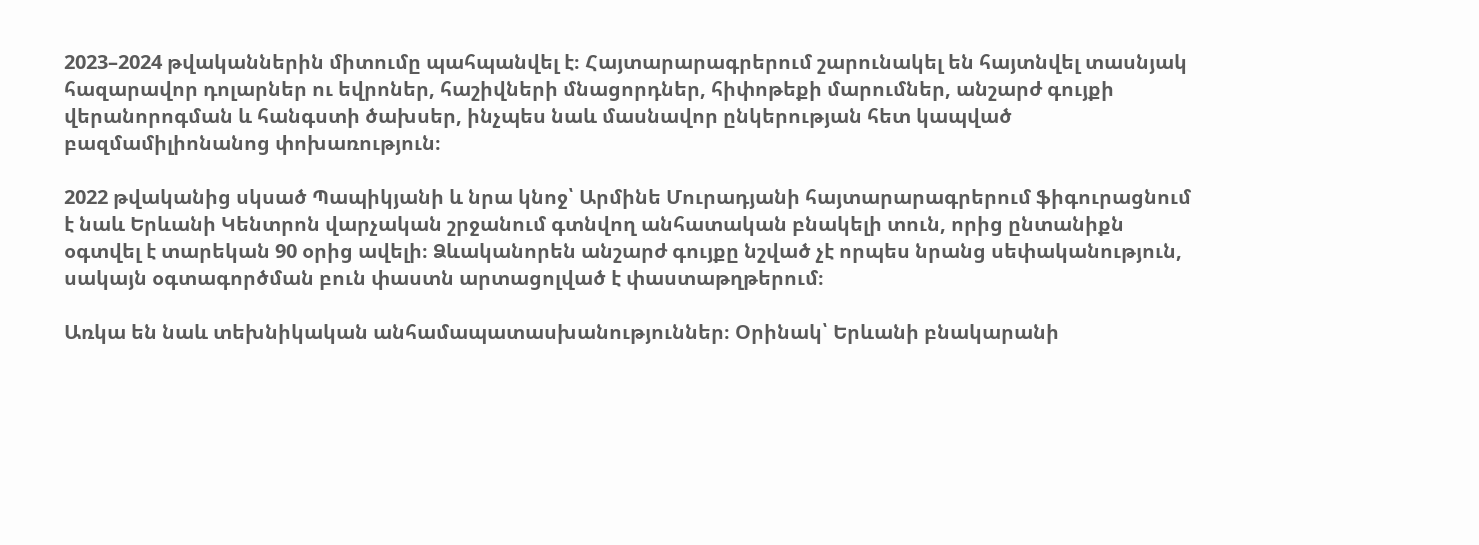2023–2024 թվականներին միտումը պահպանվել է։ Հայտարարագրերում շարունակել են հայտնվել տասնյակ հազարավոր դոլարներ ու եվրոներ, հաշիվների մնացորդներ, հիփոթեքի մարումներ, անշարժ գույքի վերանորոգման և հանգստի ծախսեր, ինչպես նաև մասնավոր ընկերության հետ կապված բազմամիլիոնանոց փոխառություն։

2022 թվականից սկսած Պապիկյանի և նրա կնոջ՝ Արմինե Մուրադյանի հայտարարագրերում ֆիգուրացնում է նաև Երևանի Կենտրոն վարչական շրջանում գտնվող անհատական բնակելի տուն, որից ընտանիքն օգտվել է տարեկան 90 օրից ավելի։ Ձևականորեն անշարժ գույքը նշված չէ որպես նրանց սեփականություն, սակայն օգտագործման բուն փաստն արտացոլված է փաստաթղթերում։

Առկա են նաև տեխնիկական անհամապատասխանություններ։ Օրինակ՝ Երևանի բնակարանի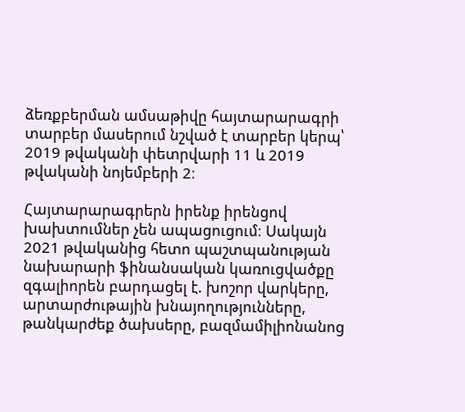ձեռքբերման ամսաթիվը հայտարարագրի տարբեր մասերում նշված է տարբեր կերպ՝ 2019 թվականի փետրվարի 11 և 2019 թվականի նոյեմբերի 2։

Հայտարարագրերն իրենք իրենցով խախտումներ չեն ապացուցում։ Սակայն 2021 թվականից հետո պաշտպանության նախարարի ֆինանսական կառուցվածքը զգալիորեն բարդացել է. խոշոր վարկերը, արտարժութային խնայողությունները, թանկարժեք ծախսերը, բազմամիլիոնանոց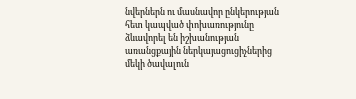նվերներն ու մասնավոր ընկերության հետ կապված փոխառությունը ձևավորել են իշխանության առանցքային ներկայացուցիչներից մեկի ծավալուն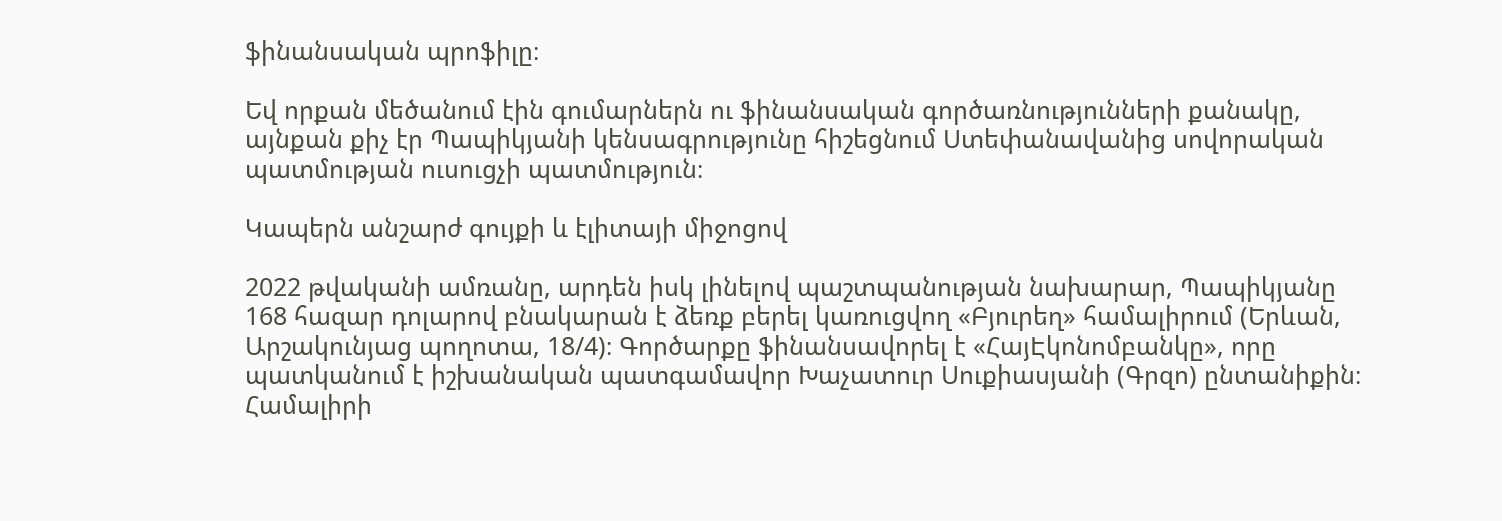ֆինանսական պրոֆիլը։

Եվ որքան մեծանում էին գումարներն ու ֆինանսական գործառնությունների քանակը, այնքան քիչ էր Պապիկյանի կենսագրությունը հիշեցնում Ստեփանավանից սովորական պատմության ուսուցչի պատմություն։

Կապերն անշարժ գույքի և էլիտայի միջոցով

2022 թվականի ամռանը, արդեն իսկ լինելով պաշտպանության նախարար, Պապիկյանը 168 հազար դոլարով բնակարան է ձեռք բերել կառուցվող «Բյուրեղ» համալիրում (Երևան, Արշակունյաց պողոտա, 18/4)։ Գործարքը ֆինանսավորել է «ՀայԷկոնոմբանկը», որը պատկանում է իշխանական պատգամավոր Խաչատուր Սուքիասյանի (Գրզո) ընտանիքին։ Համալիրի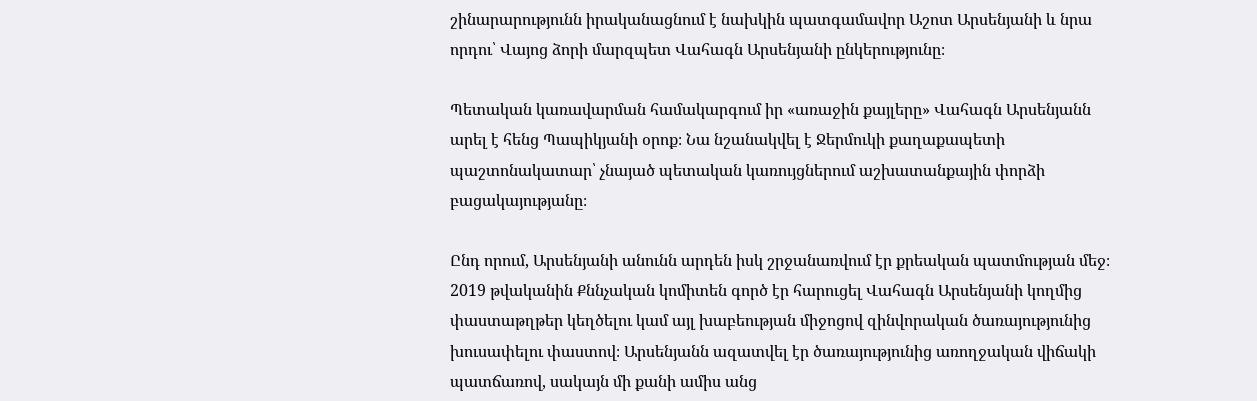շինարարությունն իրականացնում է նախկին պատգամավոր Աշոտ Արսենյանի և նրա որդու՝ Վայոց ձորի մարզպետ Վահագն Արսենյանի ընկերությունը։

Պետական կառավարման համակարգում իր «առաջին քայլերը» Վահագն Արսենյանն արել է հենց Պապիկյանի օրոք։ Նա նշանակվել է Ջերմուկի քաղաքապետի պաշտոնակատար՝ չնայած պետական կառույցներում աշխատանքային փորձի բացակայությանը։

Ընդ որում, Արսենյանի անունն արդեն իսկ շրջանառվում էր քրեական պատմության մեջ։ 2019 թվականին Քննչական կոմիտեն գործ էր հարուցել Վահագն Արսենյանի կողմից փաստաթղթեր կեղծելու կամ այլ խաբեության միջոցով զինվորական ծառայությունից խուսափելու փաստով։ Արսենյանն ազատվել էր ծառայությունից առողջական վիճակի պատճառով, սակայն մի քանի ամիս անց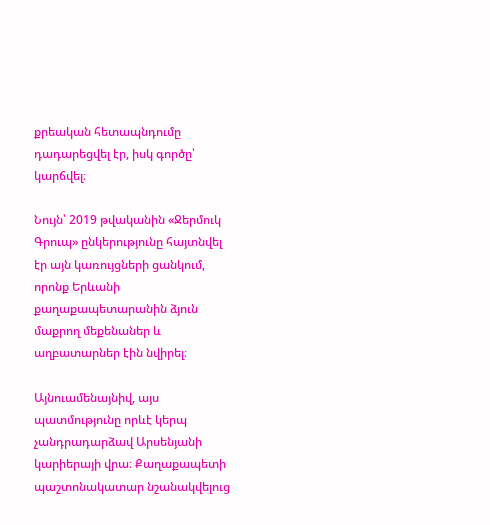քրեական հետապնդումը դադարեցվել էր, իսկ գործը՝ կարճվել։

Նույն՝ 2019 թվականին «Ջերմուկ Գրուպ» ընկերությունը հայտնվել էր այն կառույցների ցանկում, որոնք Երևանի քաղաքապետարանին ձյուն մաքրող մեքենաներ և աղբատարներ էին նվիրել։

Այնուամենայնիվ, այս պատմությունը որևէ կերպ չանդրադարձավ Արսենյանի կարիերայի վրա։ Քաղաքապետի պաշտոնակատար նշանակվելուց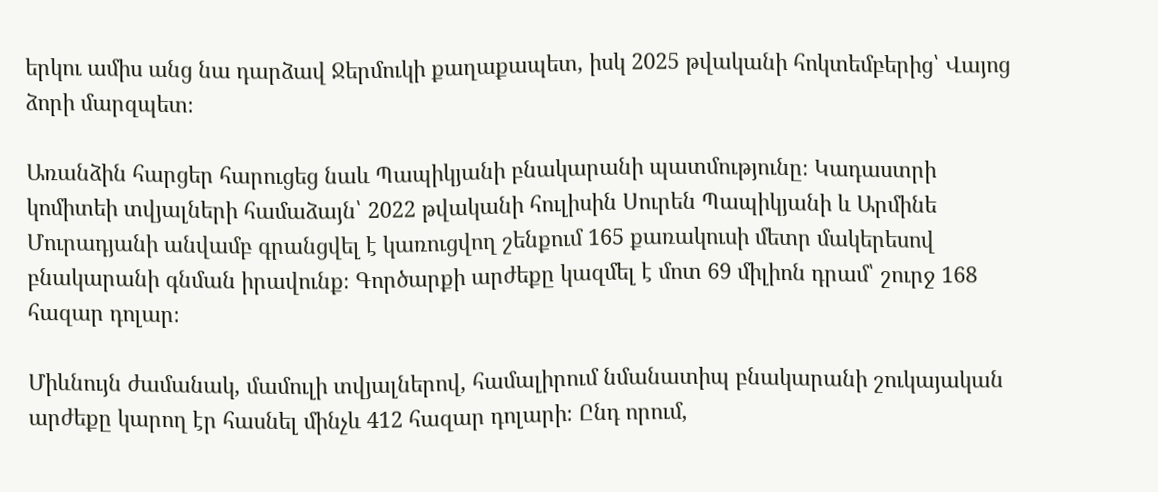երկու ամիս անց նա դարձավ Ջերմուկի քաղաքապետ, իսկ 2025 թվականի հոկտեմբերից՝ Վայոց ձորի մարզպետ։

Առանձին հարցեր հարուցեց նաև Պապիկյանի բնակարանի պատմությունը։ Կադաստրի կոմիտեի տվյալների համաձայն՝ 2022 թվականի հուլիսին Սուրեն Պապիկյանի և Արմինե Մուրադյանի անվամբ գրանցվել է կառուցվող շենքում 165 քառակուսի մետր մակերեսով բնակարանի գնման իրավունք։ Գործարքի արժեքը կազմել է մոտ 69 միլիոն դրամ՝ շուրջ 168 հազար դոլար։

Միևնույն ժամանակ, մամուլի տվյալներով, համալիրում նմանատիպ բնակարանի շուկայական արժեքը կարող էր հասնել մինչև 412 հազար դոլարի։ Ընդ որում,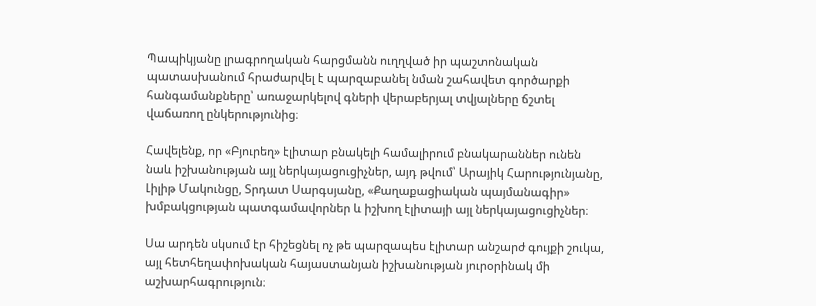Պապիկյանը լրագրողական հարցմանն ուղղված իր պաշտոնական պատասխանում հրաժարվել է պարզաբանել նման շահավետ գործարքի հանգամանքները՝ առաջարկելով գների վերաբերյալ տվյալները ճշտել վաճառող ընկերությունից։

Հավելենք, որ «Բյուրեղ» էլիտար բնակելի համալիրում բնակարաններ ունեն նաև իշխանության այլ ներկայացուցիչներ, այդ թվում՝ Արայիկ Հարությունյանը, Լիլիթ Մակունցը, Տրդատ Սարգսյանը, «Քաղաքացիական պայմանագիր» խմբակցության պատգամավորներ և իշխող էլիտայի այլ ներկայացուցիչներ։

Սա արդեն սկսում էր հիշեցնել ոչ թե պարզապես էլիտար անշարժ գույքի շուկա, այլ հետհեղափոխական հայաստանյան իշխանության յուրօրինակ մի աշխարհագրություն։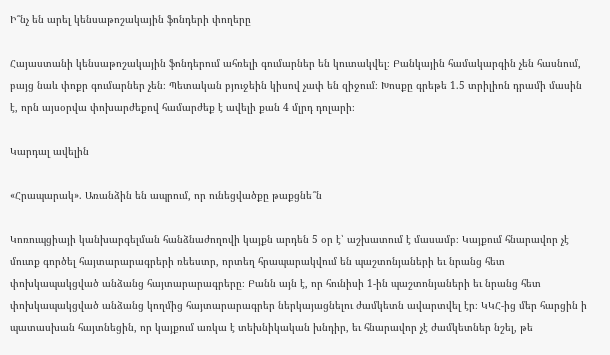Ի՞նչ են արել կենսաթոշակային ֆոնդերի փողերը

Հայաստանի կենսաթոշակային ֆոնդերում ահռելի գումարներ են կուտակվել։ Բանկային համակարգին չեն հասնում, բայց նաև փոքր գումարներ չեն։ Պետական բյուջեին կիսով չափ են զիջում։ Խոսքը գրեթե 1.5 տրիլիոն դրամի մասին է, որն այսօրվա փոխարժեքով համարժեք է ավելի քան 4 մլրդ դոլարի։

Կարդալ ավելին

«Հրապարակ». Առանձին են ապրում, որ ունեցվածքը թաքցնե՞ն

Կոռուպցիայի կանխարգելման հանձնաժողովի կայքն արդեն 5 օր է՝ աշխատում է մասամբ։ Կայքում հնարավոր չէ մուտք գործել հայտարարագրերի ռեեստր, որտեղ հրապարակվում են պաշտոնյաների եւ նրանց հետ փոխկապակցված անձանց հայտարարագրերը։ Բանն այն է, որ հունիսի 1-ին պաշտոնյաների եւ նրանց հետ փոխկապակցված անձանց կողմից հայտարարագրեր ներկայացնելու ժամկետն ավարտվել էր։ ԿԿՀ-ից մեր հարցին ի պատասխան հայտնեցին, որ կայքում առկա է տեխնիկական խնդիր, եւ հնարավոր չէ ժամկետներ նշել, թե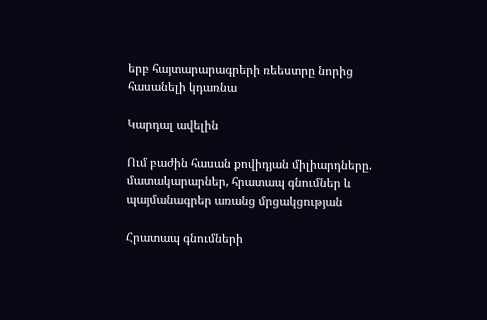երբ հայտարարագրերի ռեեստրը նորից հասանելի կդառնա

Կարդալ ավելին

Ում բաժին հասան քովիդյան միլիարդները. մատակարարներ, հրատապ գնումներ և պայմանագրեր առանց մրցակցության

Հրատապ գնումների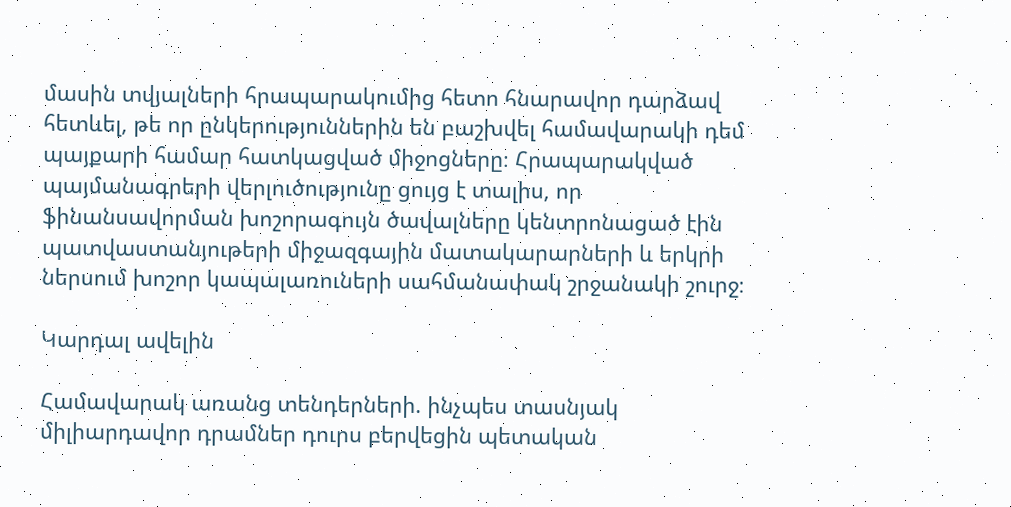մասին տվյալների հրապարակումից հետո հնարավոր դարձավ հետևել, թե որ ընկերություններին են բաշխվել համավարակի դեմ պայքարի համար հատկացված միջոցները։ Հրապարակված պայմանագրերի վերլուծությունը ցույց է տալիս, որ ֆինանսավորման խոշորագույն ծավալները կենտրոնացած էին պատվաստանյութերի միջազգային մատակարարների և երկրի ներսում խոշոր կապալառուների սահմանափակ շրջանակի շուրջ։

Կարդալ ավելին

Համավարակ առանց տենդերների. ինչպես տասնյակ միլիարդավոր դրամներ դուրս բերվեցին պետական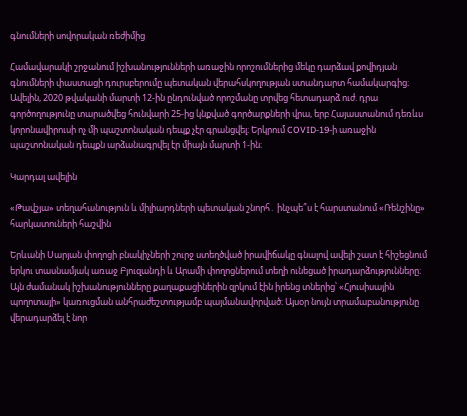գնումների սովորական ռեժիմից

Համավարակի շրջանում իշխանությունների առաջին որոշումներից մեկը դարձավ քովիդյան գնումների փաստացի դուրսբերումը պետական վերահսկողության ստանդարտ համակարգից։ Ավելին, 2020 թվականի մարտի 12-ին ընդունված որոշմանը տրվեց հետադարձ ուժ. դրա գործողությունը տարածվեց հունվարի 25-ից կնքված գործարքների վրա, երբ Հայաստանում դեռևս կորոնավիրուսի ոչ մի պաշտոնական դեպք չէր գրանցվել։ Երկրում COVID-19-ի առաջին պաշտոնական դեպքն արձանագրվել էր միայն մարտի 1-ին։

Կարդալ ավելին

«Թավշյա» տեղահանություն և միլիարդների պետական շնորհ․ ինչպե՞ս է հարստանում «Ռենշինը» հարկատուների հաշվին

Երևանի Սարյան փողոցի բնակիչների շուրջ ստեղծված իրավիճակը գնալով ավելի շատ է հիշեցնում երկու տասնամյակ առաջ Բյուզանդի և Արամի փողոցներում տեղի ունեցած իրադարձությունները։ Այն ժամանակ իշխանությունները քաղաքացիներին զրկում էին իրենց տներից՝ «Հյուսիսային պողոտայի» կառուցման անհրաժեշտությամբ պայմանավորված։ Այսօր նույն տրամաբանությունը վերադարձել է նոր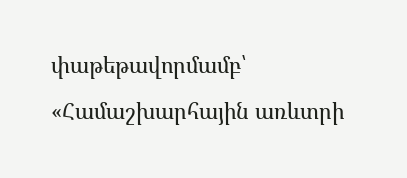փաթեթավորմամբ՝ «Համաշխարհային առևտրի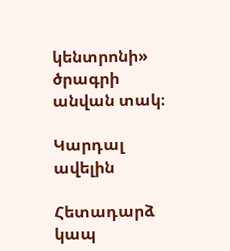կենտրոնի» ծրագրի անվան տակ։

Կարդալ ավելին

Հետադարձ կապ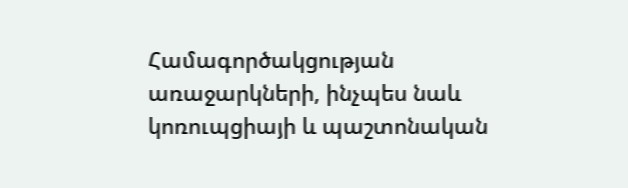Համագործակցության առաջարկների, ինչպես նաև կոռուպցիայի և պաշտոնական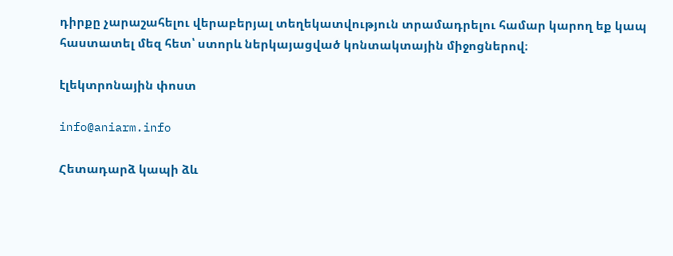դիրքը չարաշահելու վերաբերյալ տեղեկատվություն տրամադրելու համար կարող եք կապ հաստատել մեզ հետ՝ ստորև ներկայացված կոնտակտային միջոցներով։

էլեկտրոնային փոստ

info@aniarm.info

Հետադարձ կապի ձև